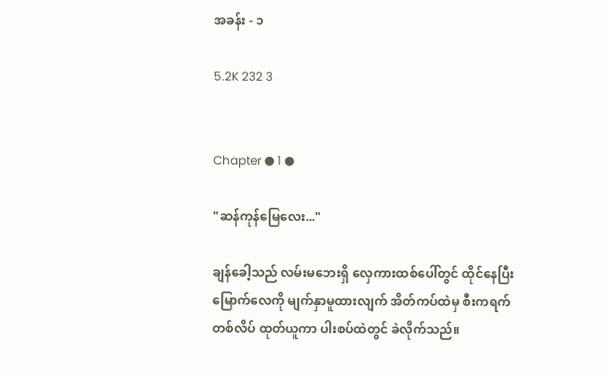အခန်း - ၁

5.2K 232 3


Chapter ● 1 ●

"ဆန်ကုန်မြေလေး..."

ချန်ခေါ့သည် လမ်းမဘေးရှိ လှေကားထစ်ပေါ်တွင် ထိုင်နေပြီး မြောက်လေကို မျက်နှာမူထားလျက် အိတ်ကပ်ထဲမှ စီးကရက်တစ်လိပ် ထုတ်ယူကာ ပါးစပ်ထဲတွင် ခဲလိုက်သည်။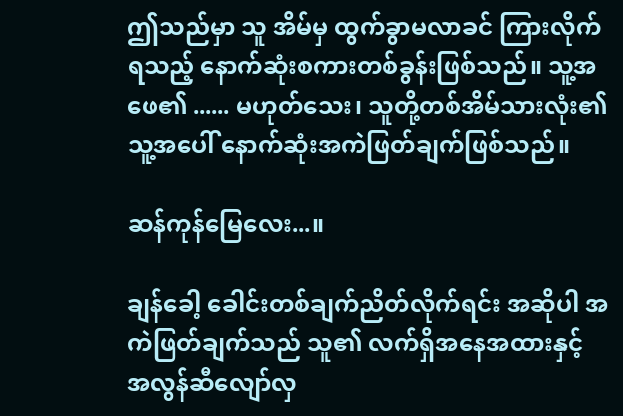ဤသည်မှာ သူ အိမ်မှ ထွက်ခွာမလာခင် ကြားလိုက်ရသည့် နောက်ဆုံးစကားတစ်ခွန်းဖြစ်သည်။ သူ့အဖေ၏ ...... မဟုတ်သေး၊ သူတို့တစ်အိမ်သားလုံး၏ သူ့အပေါ် နောက်ဆုံးအကဲဖြတ်ချက်ဖြစ်သည်။

ဆန်ကုန်မြေလေး...။

ချန်ခေါ့ ခေါင်းတစ်ချက်ညိတ်လိုက်ရင်း အဆိုပါ အကဲဖြတ်ချက်သည် သူ၏ လက်ရှိအနေအထားနှင့် အလွန်ဆီလျော်လှ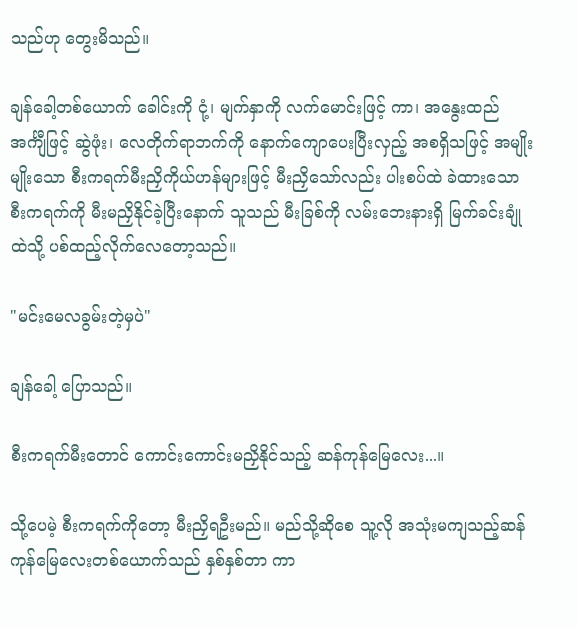သည်ဟု တွေးမိသည်။

ချန်ခေါ့တစ်ယောက် ခေါင်းကို ငုံ့၊ မျက်နှာကို လက်မောင်းဖြင့် ကာ၊ အနွေးထည်အင်္ကျီဖြင့် ဆွဲဖုံး၊ လေတိုက်ရာဘက်ကို နောက်ကျောပေးပြီးလှည့် အစရှိသဖြင့် အမျိုးမျိုးသော စီးကရက်မီးညှိကိုယ်ဟန်များဖြင့် မီးညှိသော်လည်း ပါးစပ်ထဲ ခဲထားသော စီးကရက်ကို မီးမညှိနိုင်ခဲ့ပြီးနောက် သူသည် မီးခြစ်ကို လမ်းဘေးနားရှိ မြက်ခင်းချုံထဲသို့ ပစ်ထည့်လိုက်လေတော့သည်။

"မင်းမေလခွမ်းတဲ့မှပဲ"

ချန်ခေါ့ ပြောသည်။

စီးကရက်မီးတောင် ကောင်းကောင်းမညှိနိုင်သည့် ဆန်ကုန်မြေလေး...။

သို့ပေမဲ့ စီးကရက်ကိုတော့ မီးညှိရဦးမည်။ မည်သို့ဆိုစေ သူ့လို အသုံးမကျသည့်ဆန်ကုန်မြေလေးတစ်ယောက်သည် နှစ်နှစ်တာ ကာ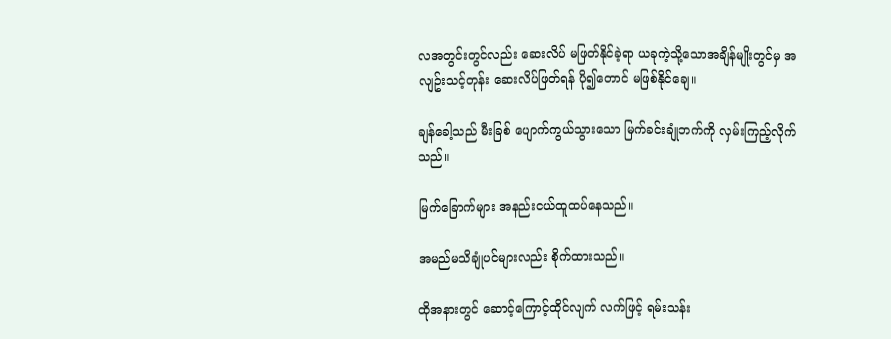လအတွင်းတွင်လည်း ဆေးလိပ် မဖြတ်နိုင်ခဲ့ရာ ယခုကဲ့သို့သောအချိန်မျိုးတွင်မှ အလျဥ်းသင့်တုန်း ဆေးလိပ်ဖြတ်ရန် ပို၍တောင် မဖြစ်နိုင်ချေ။

ချန်ခေါ့သည် မီးခြစ် ပျောက်ကွယ်သွားသော မြက်ခင်းချုံဘက်ကို လှမ်းကြည့်လိုက်သည်။

မြက်ခြောက်များ အနည်းငယ်ထူထပ်နေသည်။

အမည်မသိချုံပင်များလည်း စိုက်ထားသည်။

ထိုအနားတွင် ဆောင့်ကြောင့်ထိုင်လျက် လက်ဖြင့် ရမ်းသန်း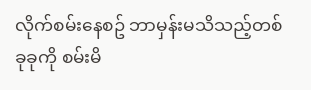လိုက်စမ်းနေစဥ် ဘာမှန်းမသိသည့်တစ်ခုခုကို စမ်းမိ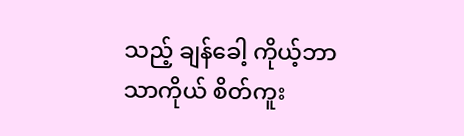သည့် ချန်ခေါ့ ကိုယ့်ဘာသာကိုယ် စိတ်ကူး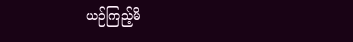ယဉ်ကြည့်မိ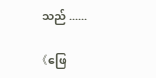သည် ......

《ဖြေ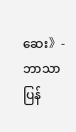ဆေး》- ဘာသာပြန်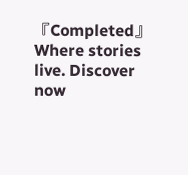『Completed』Where stories live. Discover now